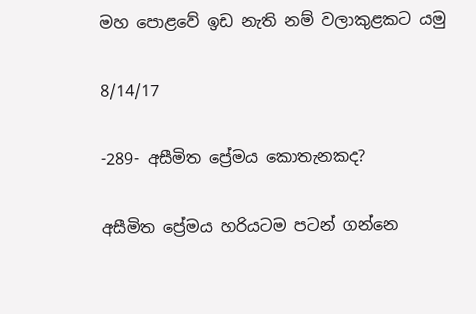මහ පොළවේ ඉඩ නැති නම් වලාකුළකට යමු

8/14/17

-289- අසීමිත ප්‍රේමය කොතැනකද?

අසීමිත ප්‍රේමය හරියටම පටන් ගන්නෙ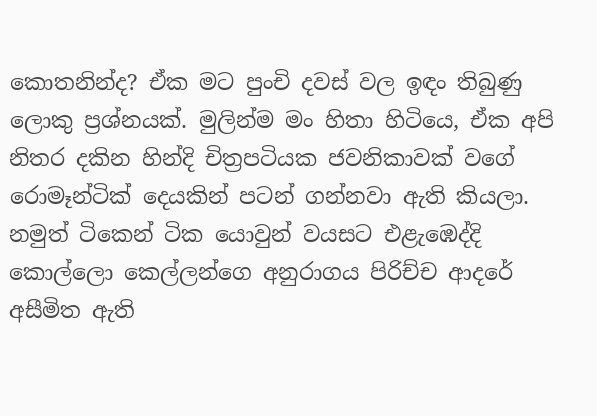කොතනින්ද? ඒක මට පුංචි දවස් වල ඉඳං තිබුණු ලොකු ප්‍රශ්නයක්. මුලින්ම මං හිතා හිටියෙ, ඒක අපි නිතර දකින හින්දි චිත්‍රපටියක ජවනිකාවක් වගේ රොමෑන්ටික් දෙයකින් පටන් ගන්නවා ඇති කියලා.
නමුත් ටිකෙන් ටික යොවුන් වයසට එළැඹෙද්දි කොල්ලො කෙල්ලන්ගෙ අනුරාගය පිරිච්ච ආදරේ අසීමිත ඇති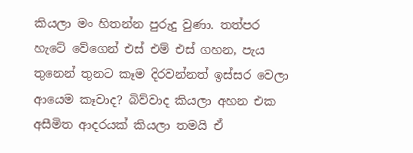කියලා මං හිතන්න පුරුදු වුණා. තත්පර හැටේ වේගෙන් එස් එම් එස් ගහන, පැය තුනෙන් තුනට කෑම දිරවන්නත් ඉස්සර වෙලා ආයෙම කෑවාද? බිව්වාද කියලා අහන එක අසීමිත ආදරයක් කියලා තමයි ඒ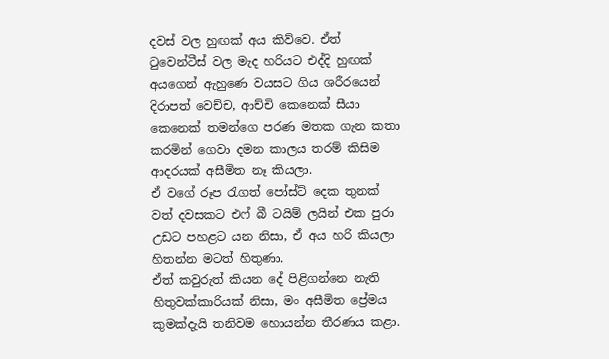දවස් වල හුඟක් අය කිව්වෙ. ඒත් ටුවෙන්ටීස් වල මැද හරියට එද්දි හුඟක් අයගෙන් ඇහුණෙ වයසට ගිය ශරීරයෙන් දිරාපත් වෙච්ච, ආච්චි කෙනෙක් සීයා කෙනෙක් තමන්ගෙ පරණ මතක ගැන කතා කරමින් ගෙවා දමන කාලය තරම් කිසිම ආදරයක් අසීමිත නෑ කියලා.
ඒ වගේ රූප රැගත් පෝස්ට් දෙක තුනක් වත් දවසකට එෆ් බී ටයිම් ලයින් එක පුරා උඩට පහළට යන නිසා, ඒ අය හරි කියලා හිතන්න මටත් හිතුණා.
ඒත් කවුරුත් කියන දේ පිළිගන්නෙ නැති හිතුවක්කාරියක් නිසා, මං අසීමිත ප්‍රේමය කුමක්දැයි තනිවම හොයන්න තීරණය කළා.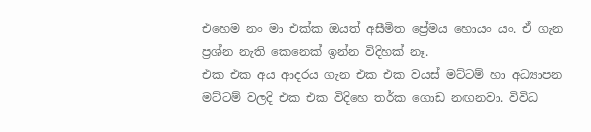එහෙම නං මා එක්ක ඔයත් අසීමිත ප්‍රේමය හොයං යං. ඒ ගැන ප්‍රශ්න නැති කෙනෙක් ඉන්න විදිහක් නෑ.
එක එක අය ආදරය ගැන එක එක වයස් මට්ටම් හා අධ්‍යාපන මට්ටම් වලදි එක එක විදිහෙ තර්ක ගොඩ නඟනවා. විවිධ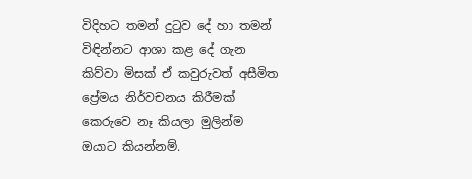විදිහට තමන් දුටුව දේ හා තමන් විඳින්නට ආශා කළ දේ ගැන කිව්වා මිසක් ඒ කවුරුවත් අසීමිත ප්‍රේමය නිර්වචනය කිරීමක් කෙරුවෙ නෑ කියලා මුලින්ම ඔයාට කියන්නම්.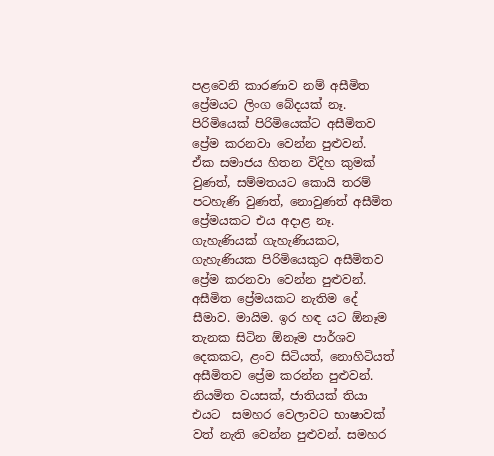පළවෙනි කාරණාව නම් අසීමිත ප්‍රේමයට ලිංග බේදයක් නෑ. පිරිමියෙක් පිරිමියෙක්ට අසීමිතව ප්‍රේම කරනවා වෙන්න පුළුවන්.  ඒක සමාජය හිතන විදිහ කුමක් වුණත්, සම්මතයට කොයි තරම් පටහැණි වුණත්, නොවුණත් අසීමිත ප්‍රේමයකට එය අදාළ නෑ. ගැහැණියක් ගැහැණියකට, ගැහැණියක පිරිමියෙකුට අසීමිතව ප්‍රේම කරනවා වෙන්න පුළුවන්. අසීමිත ප්‍රේමයකට නැතිම දේ සීමාව. මායිම. ඉර හඳ යට ඕනෑම තැනක සිටින ඕනෑම පාර්ශව දෙකකට, ළංව සිටියත්, නොහිටියත් අසීමිතව ප්‍රේම කරන්න පුළුවන්. නියමිත වයසක්, ජාතියක් තියා එයට  සමහර වෙලාවට භාෂාවක් වත් නැති වෙන්න පුළුවන්. සමහර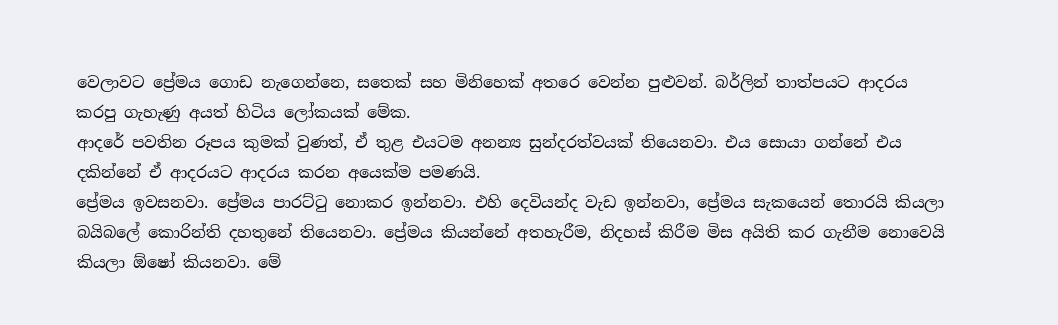වෙලාවට ප්‍රේමය ගොඩ නැගෙන්නෙ, සතෙක් සහ මිනිහෙක් අතරෙ වෙන්න පුළුවන්. බර්ලින් තාත්පයට ආදරය කරපු ගැහැණු අයත් හිටිය ලෝකයක් මේක.
ආදරේ පවතින රූපය කුමක් වුණත්, ඒ තුළ එයටම අනන්‍ය සුන්දරත්වයක් තියෙනවා. එය සොයා ගන්නේ එය දකින්නේ ඒ ආදරයට ආදරය කරන අයෙක්ම පමණයි.
ප්‍රේමය ඉවසනවා. ප්‍රේමය පාරට්ටු නොකර ඉන්නවා. එහි දෙවියන්ද වැඩ ඉන්නවා, ප්‍රේමය සැකයෙන් තොරයි කියලා බයිබලේ කොරින්ති දහතුනේ තියෙනවා. ප්‍රේමය කියන්නේ අතහැරීම, නිදහස් කිරීම මිස අයිති කර ගැනීම නොවෙයි කියලා ඕෂෝ කියනවා. මේ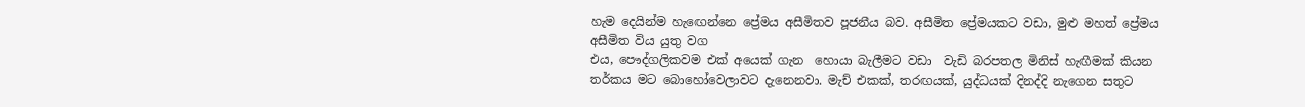හැම දෙයින්ම හැඟෙන්නෙ ප්‍රේමය අසීමිතව පූජනීය බව. අසීමිත ප්‍රේමයකට වඩා, මුළු මහත් ප්‍රේමය අසීමිත විය යුතු වග
එය, පෞද්ගලිකවම එක් අයෙක් ගැන  හොයා බැලීමට වඩා  වැඩි බරපතල මිනිස් හැඟීමක් කියන තර්කය මට බොහෝවෙලාවට දැනෙනවා. මැච් එකක්, තරඟයක්, යුද්ධයක් දිනද්දි නැගෙන සතුට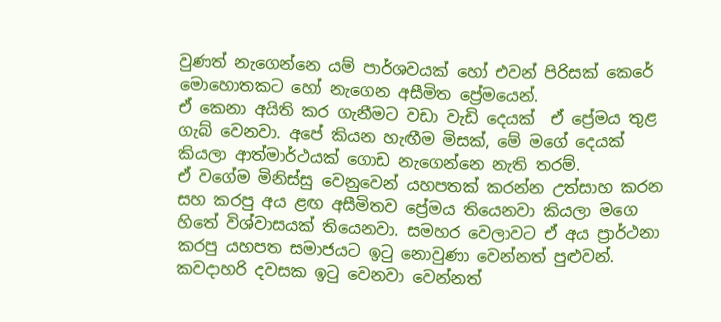වුණත් නැගෙන්නෙ යම් පාර්ශවයක් හෝ එවන් පිරිසක් කෙරේ මොහොතකට හෝ නැගෙන අසීමිත ප්‍රේමයෙන්.
ඒ කෙනා අයිති කර ගැනීමට වඩා වැඩි දෙයක්  ඒ ප්‍රේමය තුළ ගැබ් වෙනවා. අපේ කියන හැඟීම මිසක්, මේ මගේ දෙයක් කියලා ආත්මාර්ථයක් ගොඩ නැගෙන්නෙ නැති තරම්.
ඒ වගේම මිනිස්සු වෙනුවෙන් යහපතක් කරන්න උත්සාහ කරන සහ කරපු අය ළඟ අසීමිතව ප්‍රේමය තියෙනවා කියලා මගෙ හිතේ විශ්වාසයක් තියෙනවා. සමහර වෙලාවට ඒ අය ප්‍රාර්ථනා කරපු යහපත සමාජයට ඉටු නොවුණා වෙන්නත් පුළුවන්. කවදාහරි දවසක ඉටු වෙනවා වෙන්නත්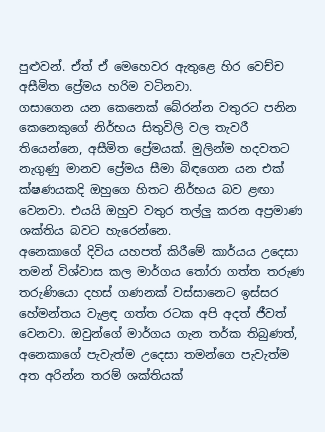පුළුවන්. ඒත් ඒ මෙහෙවර ඇතුළෙ හිර වෙච්ච අසීමිත ප්‍රේමය හරිම වටිනවා.
ගසාගෙන යන කෙනෙක් බේරන්න වතුරට පනින කෙනෙකුගේ නිර්භය සිතුවිලි වල තැවරී තියෙන්නෙ, අසීමිත ප්‍රේමයක්. මුලින්ම හදවතට නැගුණු මානව ප්‍රේමය සීමා බිඳගෙන යන එක් ක්ෂණයකදි ඔහුගෙ හිතට නිර්භය බව ළඟා වෙනවා. එයයි ඔහුව වතුර තල්ලු කරන අප්‍රමාණ ශක්තිය බවට හැරෙන්නෙ.
අනෙකාගේ දිවිය යහපත් කිරීමේ කාර්යය උදෙසා තමන් විශ්වාස කල මාර්ගය තෝරා ගත්ත තරුණ තරුණියො දහස් ගණනක් වස්සානෙට ඉස්සර හේමන්තය වැළඳ ගත්ත රටක අපි අදත් ජීවත් වෙනවා. ඔවුන්ගේ මාර්ගය ගැන තර්ක තිබුණත්, අනෙකාගේ පැවැත්ම උදෙසා තමන්ගෙ පැවැත්ම අත අරින්න තරම් ශක්තියක්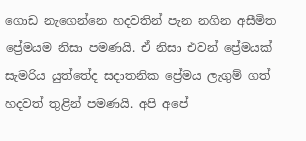ගොඩ නැගෙන්නෙ හදවතින් පැන නගින අසීමිත ප්‍රේමයම නිසා පමණයි. ඒ නිසා එවන් ප්‍රේමයක් සැමරිය යුත්තේද සදාතනික ප්‍රේමය ලැගුම් ගත් හදවත් තුළින් පමණයි. අපි අපේ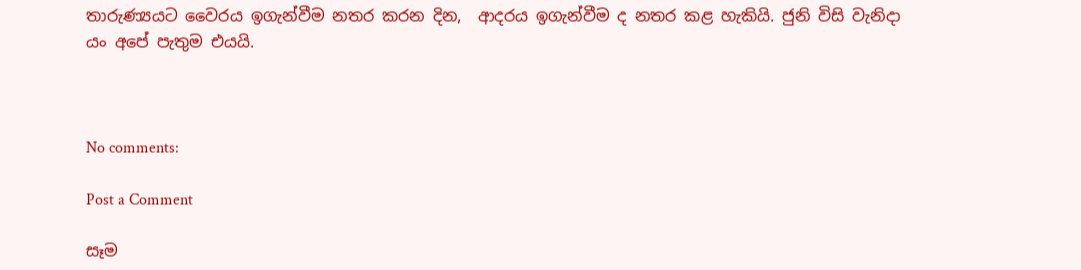තාරුණ්‍යයට වෛරය ඉගැන්වීම නතර කරන දින,  ආදරය ඉගැන්වීම ද නතර කළ හැකියි. ජුනි විසි වැනිදා යං අපේ පැතුම එයයි.



No comments:

Post a Comment

සෑම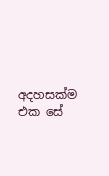අදහසක්ම එක සේ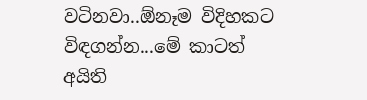වටිනවා..ඕනෑම විදිහකට විඳගන්න...මේ කාටත් අයිති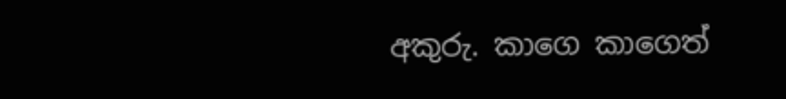අකුරු. කාගෙ කාගෙත්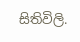සිතිවිලි.